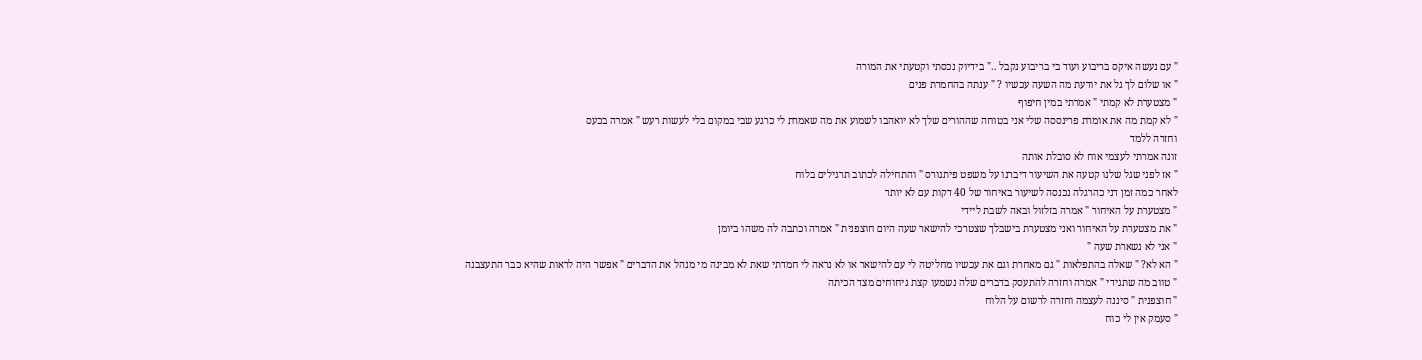" עם נעשה איקס בריבוע ועוד בי בריבוע נקבל .." בידיוק נכסתי וקטעתי את המורה
" או שלום לך גל את יודעת מה השעה עכשיו ? " ענתה בהחמרת פנים
" מצטערת לא קמתי " אמרתי במין חיפוף
" לא קמת מה את אומרת פרינססה שלי אני בטוחה שההורים שלך לא יואהבו לשמוע את מה שאמרת לי כרגע שבי במקום בלי לעשות רעש " אמרה בכעס
וחזרה ללמד
זונה אמרתי לעצמי אוח לא סובלת אותה
" אז לפני שגל שלנו קטעה את השיעור דיברנו על משפט פיתגורס " והתחילה לכתוב תרגילים בלוח
לאחר כמה זמן דני כהרגלה נכנסה לשיעור באיחור של 40 דקות עם לא יותר
" מצטערת על האיחור " אמרה בזלזול ובאה לשבת ליידי
" את מצטערת על האיחור ואני מצטערת בישבלך שצטרכי להישאר שעה היום חוצפנית " אמרה וכתבה לה משהו ביומן
" אני לא נשארת שעה "
" הא לא? " שאלה בהתפלאות " גם מאחרת וגם את עכשיו מחליטה לי עם להישאר או לא נראה לי חמדתי שאת לא מבינה מי מנהל את הדברים " אפשר היה לראות שהיא כבר התעצבנה
" טווב מה שתגידי " אמרה וחזרה להתעסק בדברים שלה נשמעו קצת גיחוחים מצד הכיתה
" חוצפנית " סיננה לעצמה וחזרה לרשום על הלוח
" סעמק אין לי כוח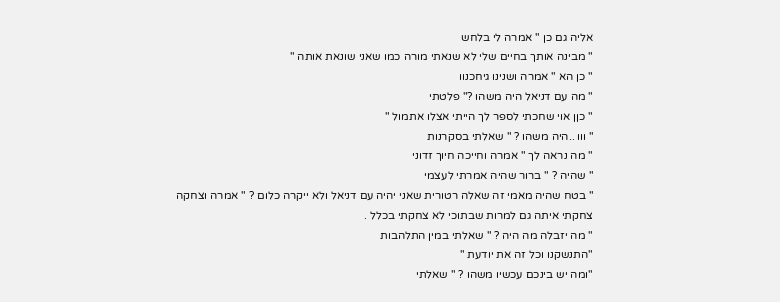אליה גם כן " אמרה לי בלחש
" מבינה אותך בחיים שלי לא שנאתי מורה כמו שאני שונאת אותה "
" כן הא " אמרה ושנינו גיחכנוו
" מה עם דניאל היה משהו ?" פלטתי
" כןן אוי שחכתי לספר לך הייתי אצלו אתמול "
" ווו ..היה משהו ? " שאלתי בסקרנות
" מה נראה לך " אמרה וחייכה חיוך זדוני
" שהיה ? " ברור שהיה אמרתי לעצמי
" בטח שהיה מאמי זה שאלה רטורית שאני יהיה עם דניאל ולא ייקרה כלום ? " אמרה וצחקה
צחקתי איתה גם למרות שבתוכי לא צחקתי בכלל .
" מה יזבלה מה היה ? " שאלתי במין התלהבות
"התנשקנו וכל זה את יודעת "
"ומה יש בינכם עכשיו משהו ? " שאלתי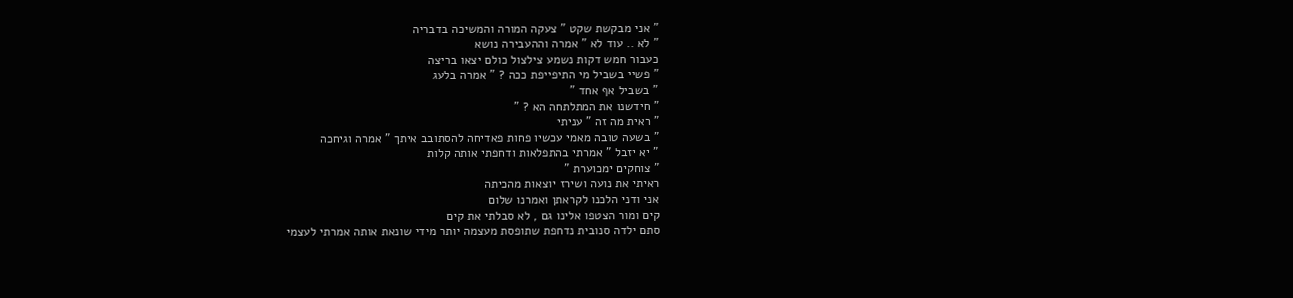" אני מבקשת שקט " צעקה המורה והמשיכה בדבריה
" לא .. עוד לא " אמרה וההעבירה נושא
כעבור חמש דקות נשמע צילצול כולם יצאו בריצה
" פשיי בשביל מי התיפייפת ככה ? " אמרה בלעג
" בשביל אף אחד "
" חידשנו את המתלתחה הא ? "
" ראית מה זה " עניתי
" בשעה טובה מאמי עכשיו פחות פאדיחה להסתובב איתך " אמרה וגיחכה
" יא יזבל " אמרתי בהתפלאות ודחפתי אותה קלות
" צוחקים ימכוערת "
ראיתי את נועה ושירז יוצאות מהכיתה
אני ודני הלכנו לקראתן ואמרנו שלום
קים ומור הצטפו אלינו גם , לא סבלתי את קים
סתם ילדה סנובית נדחפת שתופסת מעצמה יותר מידי שונאת אותה אמרתי לעצמי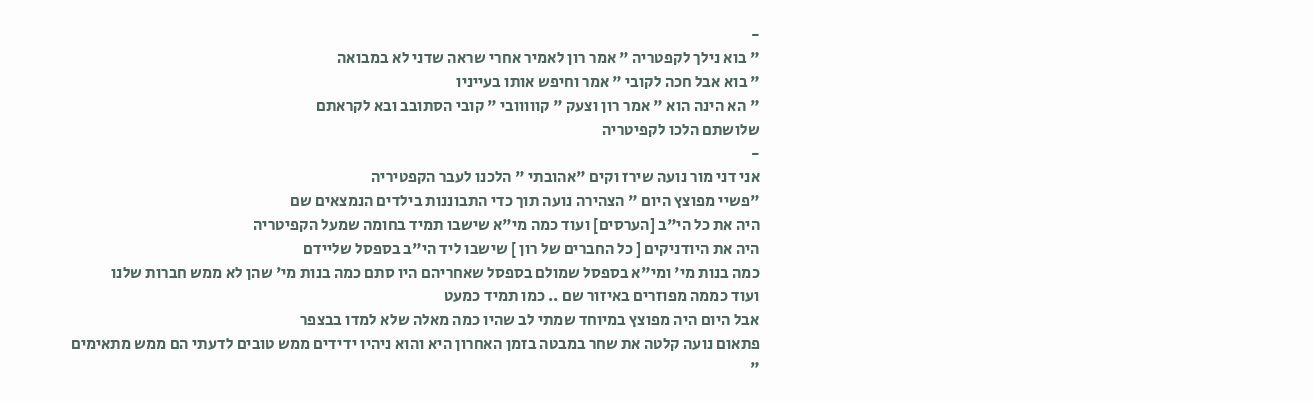-
" בוא נילך לקפטריה " אמר רון לאמיר אחרי שראה שדני לא במבואה
" בוא אבל חכה לקובי " אמר וחיפש אותו בעייניו
" הא הינה הוא " אמר רון וצעק " קווווובי " קובי הסתובב ובא לקראתם
שלושתם הלכו לקפיטריה
-
אני דני מור נועה שירז וקים "אהובתי " הלכנו לעבר הקפטיריה
"פשיי מפוצץ היום " הצהירה נועה תוך כדי התבוננות בילדים הנמצאים שם
היה את כל הי"ב [הערסים] ועוד כמה מי"א שישבו תמיד בחומה שמעל הקפיטריה
היה את היודניקים [ כל החברים של רון ] שישבו ליד הי"ב בספסל שליידם
כמה בנות מי' ומי"א בספסל שמולם בספסל שאחריהם היו סתם כמה בנות מי' שהן לא ממש חברות שלנו
ועוד כממה מפוזרים באיזור שם .. כמו תמיד כמעט
אבל היום היה מפוצץ במיוחד שמתי לב שהיו כמה מאלה שלא למדו בבצפר
פתאום נועה קלטה את שחר במבטה בזמן האחרון היא והוא ניהיו ידידים ממש טובים לדעתי הם ממש מתאימים
"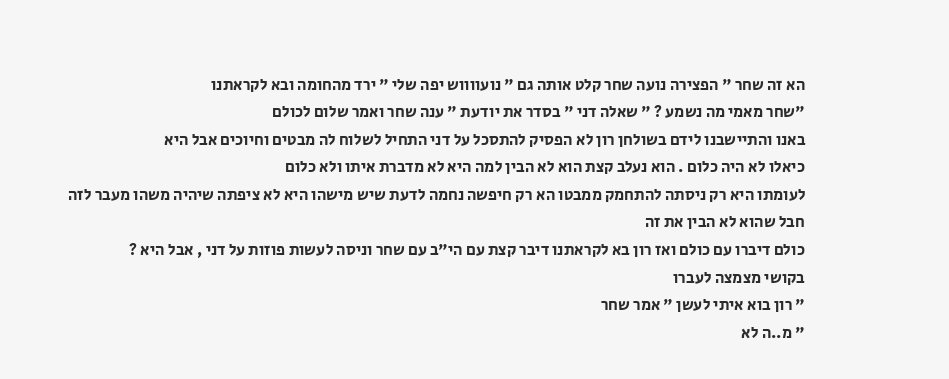הא זה שחר " הפצירה נועה שחר קלט אותה גם " נועווווש יפה שלי " ירד מהחומה ובא לקראתנו
"שחר מאמי מה נשמע ? " שאלה דני " בסדר את יודעת " ענה שחר ואמר שלום לכולם
באנו והתיישבנו לידם בשולחן רון לא הפסיק להתסכל על דני התחיל לשלוח לה מבטים וחיוכים אבל היא
כיאלו לא היה כלום . הוא נעלב קצת הוא לא הבין למה היא לא מדברת איתו ולא כלום
לעומתו היא רק ניסתה להתחמק ממבטו הא רק חיפשה נחמה לדעת שיש מישהו היא לא ציפתה שיהיה משהו מעבר לזה
חבל שהוא לא הבין את זה
כולם דיברו עם כולם ואז רון בא לקראתנו דיבר קצת עם הי"ב עם שחר וניסה לעשות פוזות על דני , אבל היא ?
בקושי מצמצה לעברו
" רון בוא איתי לעשן " אמר שחר
" מ..ה לא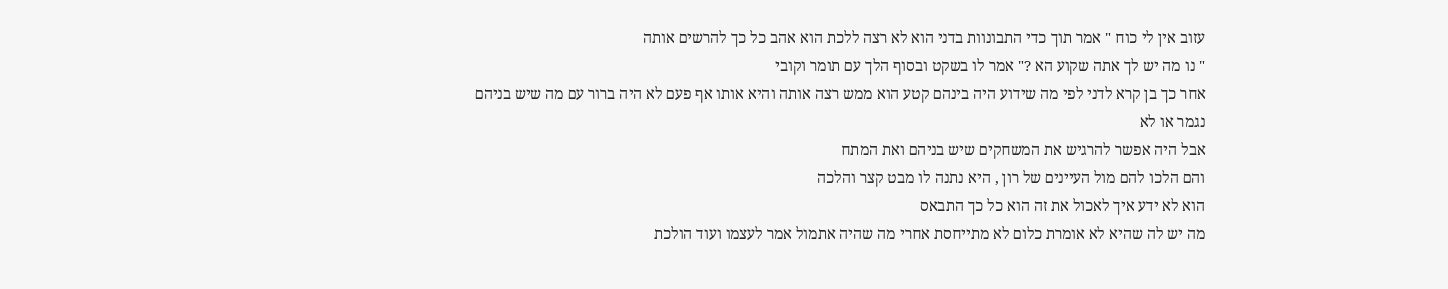עזוב אין לי כוח " אמר תוך כדי התבונוות בדני הוא לא רצה ללכת הוא אהב כל כך להרשים אותה
" נו מה יש לך אתה שקוע הא ?" אמר לו בשקט ובסוף הלך עם תומר וקובי
אחר כך בן קרא לדני לפי מה שידוע היה בינהם קטע הוא ממש רצה אותה והיא אותו אף פעם לא היה ברור עם מה שיש בניהם נגמר או לא
אבל היה אפשר להרגיש את המשחקים שיש בניהם ואת המתח
והם הלכו להם מול העיינים של רון , היא נתנה לו מבט קצר והלכה
הוא לא ידע איך לאכול את זה הוא כל כך התבאס
מה יש לה שהיא לא אומרת כלום לא מתייחסת אחרי מה שהיה אתמול אמר לעצמו ועוד הולכת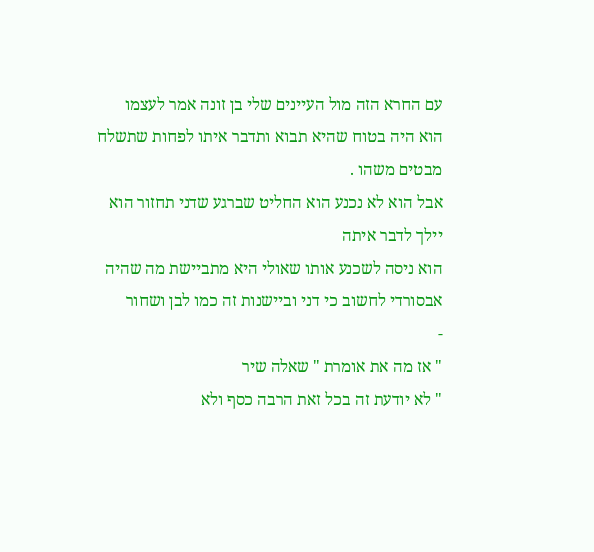עם החרא הזה מול העיינים שלי בן זונה אמר לעצמו
הוא היה בטוח שהיא תבוא ותדבר איתו לפחות שתשלח מבטים משהו .
אבל הוא לא נכנע הוא החליט שברגע שדני תחזור הוא יילך לדבר איתה
הוא ניסה לשכנע אותו שאולי היא מתביישת מה שהיה אבסורדי לחשוב כי דני וביישנות זה כמו לבן ושחור
-
" אז מה את אומרת " שאלה שיר
" לא יודעת זה בכל זאת הרבה כסף ולא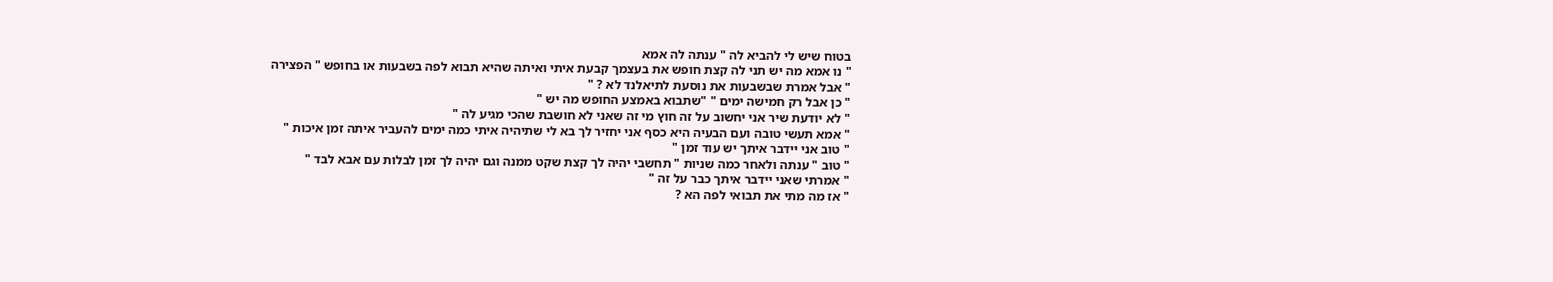בטוח שיש לי להביא לה " ענתה לה אמא
" נו אמא מה יש תני לה קצת חופש את בעצמך קבעת איתי ואיתה שהיא תבוא לפה בשבעות או בחופש " הפצירה
" אבל אמרת שבשבעות את נוסעת לתיאלנד לא ? "
" כן אבל רק חמישה ימים " "שתבוא באמצע החופש מה יש "
" לא יודעת שיר אני יחשוב על זה חוץ מי זה שאני לא חושבת שהכי מגיע לה "
" אמא תעשי טובה ועם הבעיה היא כסף אני יחזיר לך בא לי שתיהיה איתי כמה ימים להעביר איתה זמן איכות "
" טוב אני יידבר איתך יש עוד זמן "
" טוב " ענתה ולאחר כמה שניות " תחשבי יהיה לך קצת שקט ממנה וגם יהיה לך זמן לבלות עם אבא לבד "
" אמרתי שאני יידבר איתך כבר על זה "
" אז מה מתי את תבואי לפה הא ?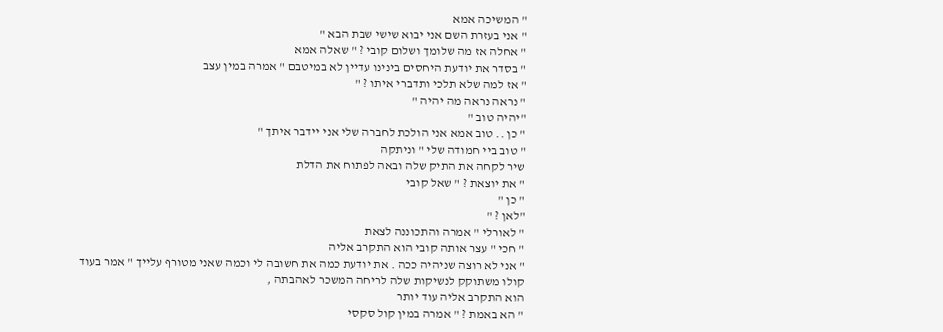" המשיכה אמא
" אני בעזרת השם אני יבוא שישי שבת הבא "
" אחלה אז מה שלומך ושלום קובי ? " שאלה אמא
" בסדר את יודעת היחסים בינינו עדיין לא במיטבם " אמרה במין עצב
" אז למה שלא תלכי ותדברי איתו ? "
" נראה נראה מה יהיה "
"יהיה טוב "
" כן .. טוב אמא אני הולכת לחברה שלי אני יידבר איתך "
" טוב ביי חמודה שלי " וניתקה
שיר לקחה את התיק שלה ובאה לפתוח את הדלת
" את יוצאת ? " שאל קובי
" כן "
"לאן ? "
" לאורלי " אמרה והתכוננה לצאת
" חכי " עצר אותה קובי הוא התקרב אליה
" אני לא רוצה שניהיה ככה . את יודעת כמה את חשובה לי וכמה שאני מטורף עלייך " אמר בעוד קולו משתוקק לנשיקות שלה לריחה המשכר לאהבתה ,
הוא התקרב אליה עוד יותר
" הא באמת ? " אמרה במין קול סקסי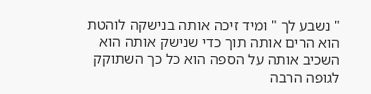" נשבע לך " ומיד זיכה אותה בנישקה לוהטת
הוא הרים אותה תוך כדי שנישק אותה הוא השכיב אותה על הספה הוא כל כך השתוקק לגופה הרבה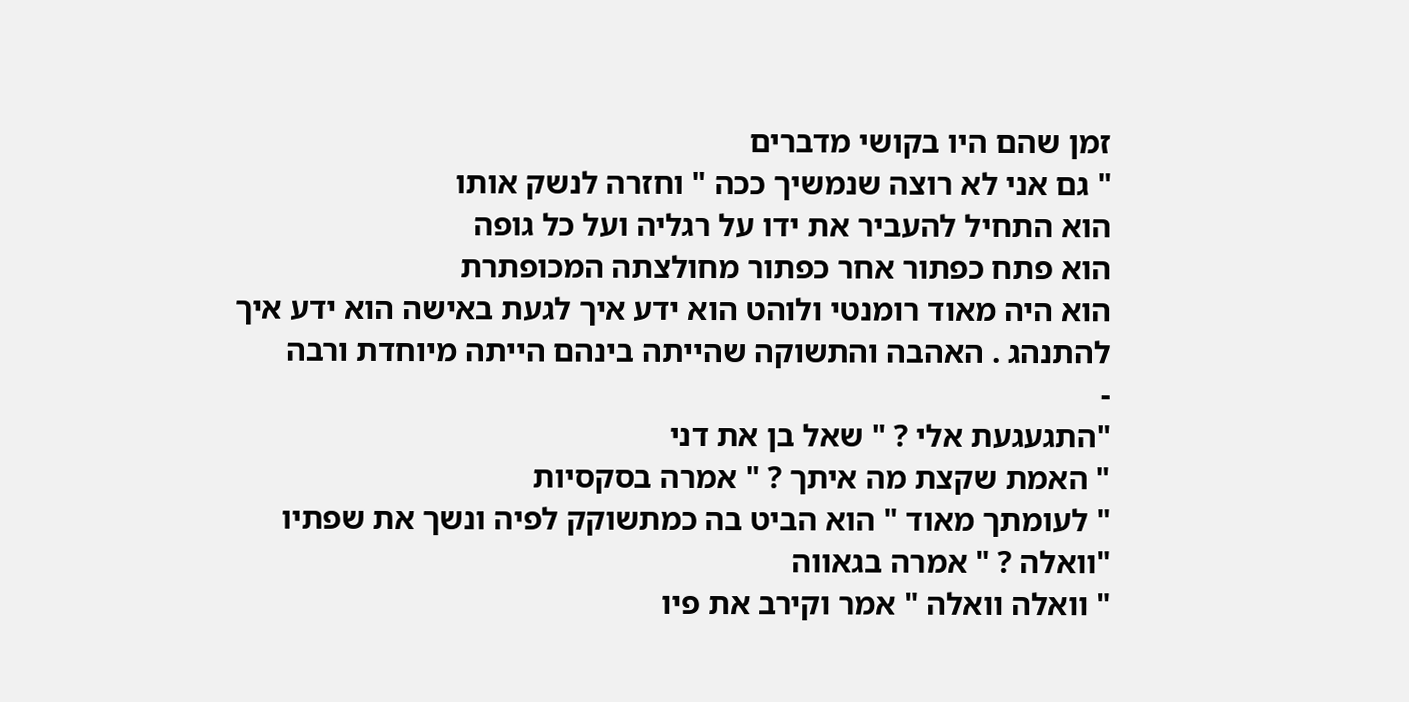זמן שהם היו בקושי מדברים
" גם אני לא רוצה שנמשיך ככה " וחזרה לנשק אותו
הוא התחיל להעביר את ידו על רגליה ועל כל גופה
הוא פתח כפתור אחר כפתור מחולצתה המכופתרת
הוא היה מאוד רומנטי ולוהט הוא ידע איך לגעת באישה הוא ידע איך להתנהג . האהבה והתשוקה שהייתה בינהם הייתה מיוחדת ורבה
-
"התגעגעת אלי ? " שאל בן את דני
" האמת שקצת מה איתך ? " אמרה בסקסיות
" לעומתך מאוד " הוא הביט בה כמתשוקק לפיה ונשך את שפתיו
"וואלה ? " אמרה בגאווה
" וואלה וואלה " אמר וקירב את פיו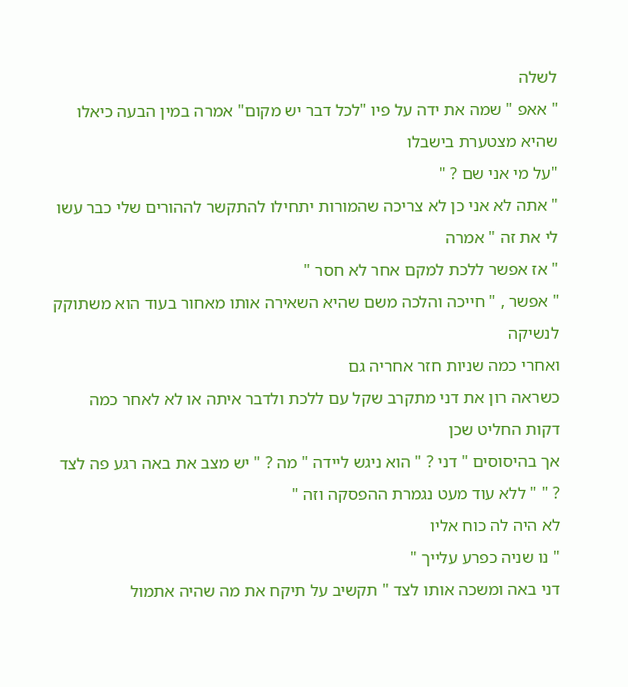לשלה
" אאפ " שמה את ידה על פיו "לכל דבר יש מקום" אמרה במין הבעה כיאלו שהיא מצטערת בישבלו
"על מי אני שם ? "
" אתה לא אני כן לא צריכה שהמורות יתחילו להתקשר לההורים שלי כבר עשו לי את זה " אמרה
" אז אפשר ללכת למקם אחר לא חסר "
" אפשר , " חייכה והלכה משם שהיא השאירה אותו מאחור בעוד הוא משתוקק לנשיקה
ואחרי כמה שניות חזר אחריה גם
כשראה רון את דני מתקרב שקל עם ללכת ולדבר איתה או לא לאחר כמה דקות החליט שכן
אך בהיסוסים " דני ? " הוא ניגש ליידה " מה ? " יש מצב את באה רגע פה לצד ? " " ללא עוד מעט נגמרת ההפסקה וזה "
לא היה לה כוח אליו
" נו שניה כפרע עלייך "
דני באה ומשכה אותו לצד " תקשיב על תיקח את מה שהיה אתמול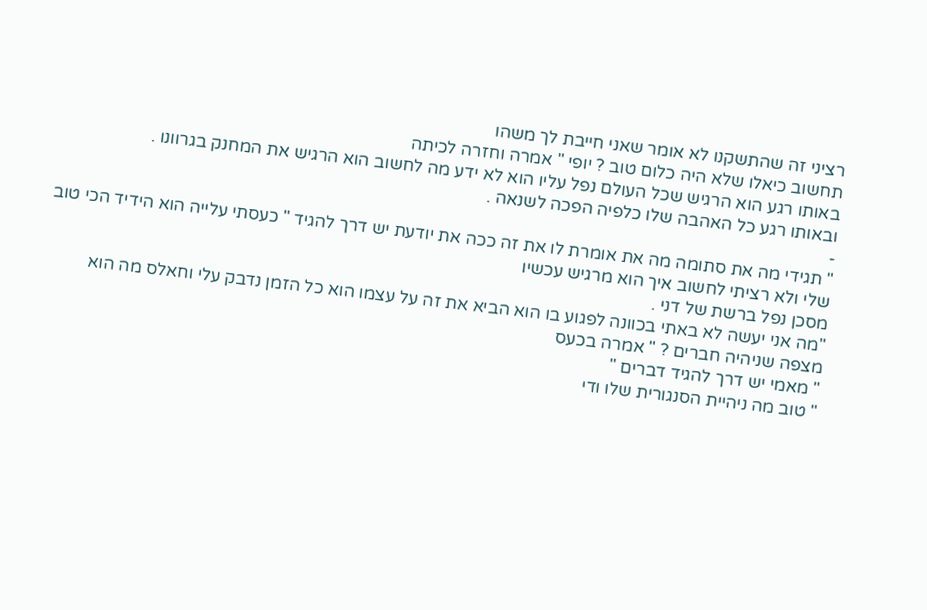רציני זה שהתשקנו לא אומר שאני חייבת לך משהו
תחשוב כיאלו שלא היה כלום טוב ? יופי " אמרה וחזרה לכיתה
באותו רגע הוא הרגיש שכל העולם נפל עליו הוא לא ידע מה לחשוב הוא הרגיש את המחנק בגרוונו .
ובאותו רגע כל האהבה שלו כלפיה הפכה לשנאה .
-
" תגידי מה את סתומה מה את אומרת לו את זה ככה את יודעת יש דרך להגיד " כעסתי עלייה הוא הידיד הכי טוב שלי ולא רציתי לחשוב איך הוא מרגיש עכשיו
מסכן נפל ברשת של דני .
"מה אני יעשה לא באתי בכוונה לפגוע בו הוא הביא את זה על עצמו הוא כל הזמן נדבק עלי וחאלס מה הוא מצפה שניהיה חברים ? " אמרה בכעס
" מאמי יש דרך להגיד דברים "
" טוב מה ניהיית הסנגורית שלו ודי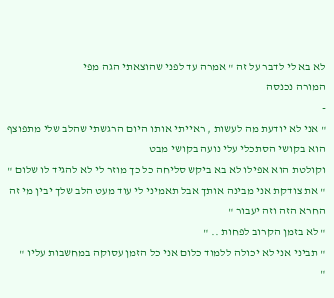לא בא לי לדבר על זה " אמרה עד לפני שהוצאתי הגה מפי
המורה נכנסה
-
" אני לא יודעת מה לעשות , ראייתי אותו היום הרגשתי שהלב שלי מתפוצף הוא בקושי הסתכלי עלי נועה בקושי מבט
וקולטת הוא אפילו לא בא ביקש סליחה כל כך מוזר לי לא להגיד לו שלום "
" את צודקת אני מבינה אותך אבל תאמיני לי עוד מעט הלב שלך יבין מי זה החרא הזה וזה יעבור "
" לא בזמן הקרוב לפחות .. "
" תביני אני לא יכולה ללמוד כלום אני כל הזמן עסוקה במחשבות עליו "
"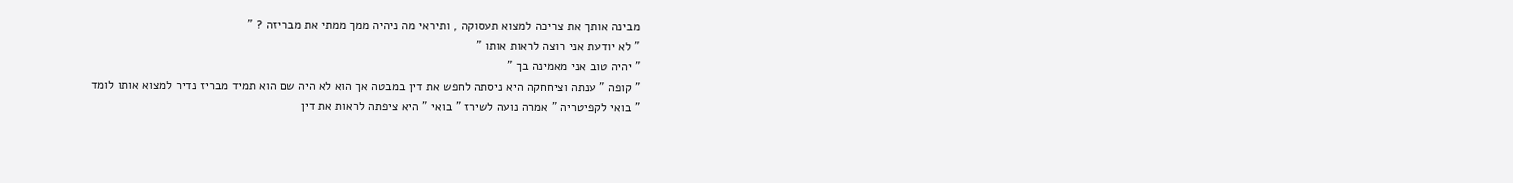מבינה אותך את צריכה למצוא תעסוקה , ותיראי מה ניהיה ממך ממתי את מבריזה ? "
" לא יודעת אני רוצה לראות אותו "
" יהיה טוב אני מאמינה בך "
" קופה " ענתה וציחחקה היא ניסתה לחפש את דין במבטה אך הוא לא היה שם הוא תמיד מבריז נדיר למצוא אותו לומד
" בואי לקפיטריה " אמרה נועה לשירז " בואי " היא ציפתה לראות את דין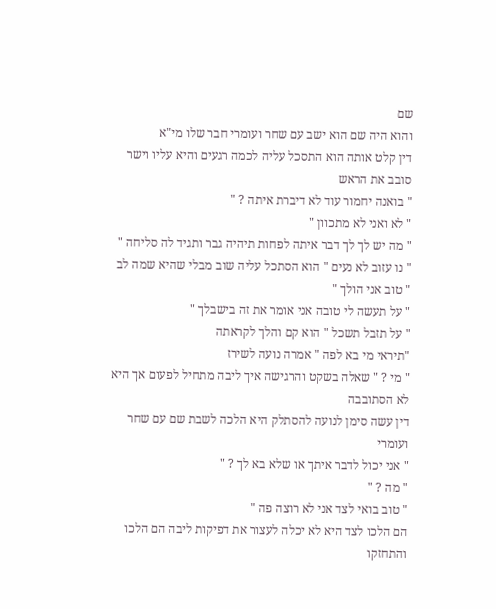שם
והוא היה שם הוא ישב עם שחר ועומרי חבר שלו מי"א
דין קלט אותה הוא התסכל עליה לכמה רגעים והיא עליו וישר סובב את הראש
" בואנה יחמור עוד לא דיברת איתה ? "
" לא ואני לא מתכוון "
" מה יש לך לך דבר איתה לפחות תיהיה גבר ותגיד לה סליחה "
" נו עזוב לא נעים " הוא הסתכל עליה שוב מבלי שהיא שמה לב
" טוב אני הולך "
" על תעשה לי טובה אני אומר את זה בישבלך "
" על תזבל תשכל " הוא קם והלך לקראתה
"תיראי מי בא לפה " אמרה נועה לשירז
" מי ? " שאלה בשקט והרגישה איך ליבה מתחיל לפעום אך היא לא הסתובבה
דין עשה סימן לנועה להסתלק היא הלכה לשבת שם עם שחר ועומרי
" אני יכול לדבר איתך או שלא בא לך ? "
" מה ? "
" טוב בואי לצד אני לא רוצה פה "
הם הלכו לצד היא לא יכלה לעצור את דפיקות ליבה הם הלכו והתחזקו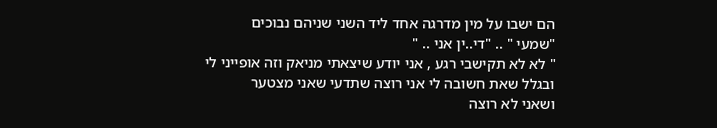הם ישבו על מין מדרגה אחד ליד השני שניהם נבוכים
"שמעי " .. "די..ין אני .. "
" לא לא תקישבי רגע , אני יודע שיצאתי מניאק וזה אופייני לי ובגלל שאת חשובה לי אני רוצה שתדעי שאני מצטער
ושאני לא רוצה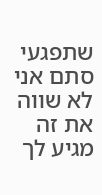שתפגעי סתם אני לא שווה את זה מגיע לך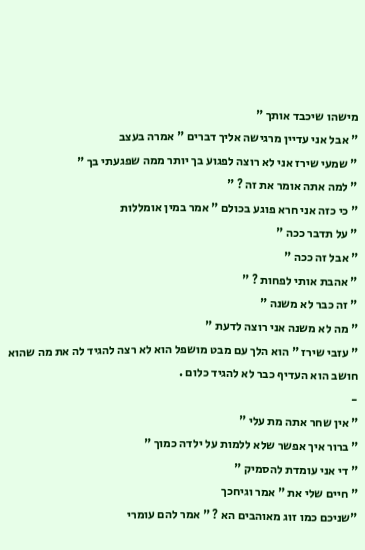מישהו שיכבד אותך "
" אבל אני עדיין מרגישה אליך דברים " אמרה בעצב
" שמעי שירז אני לא רוצה לפגוע בך יותר ממה שפגעתי בך "
" למה אתה אומר את זה ? "
" כי כזה אני חרא פוגע בכולם " אמר במין אומללות
" על תדבר ככה "
" אבל זה ככה "
" אהבת אותי לפחות ? "
" זה כבר לא משנה "
" מה לא משנה אני רוצה לדעת "
" עזבי שירז " הוא הלך עם מבט מושפל הוא לא רצה להגיד לה את מה שהוא חושב הוא העדיף כבר לא להגיד כלום .
-
" אין שחר אתה מת עלי "
" ברור איך אפשר שלא ללמות על ילדה כמוך "
" די אני עומדת להסמיק "
" חיים שלי את " אמר וגיחכך
"שניכם כמו זוג מאוהבים הא ? " אמר להם עומרי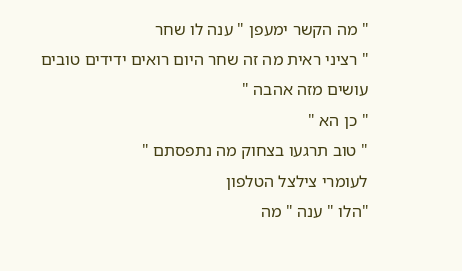" מה הקשר ימעפן " ענה לו שחר
" רציני ראית מה זה שחר היום רואים ידידים טובים עושים מזה אהבה "
" כן הא "
" טוב תרגעו בצחוק מה נתפסתם "
לעומרי צילצל הטלפון
"הלו " ענה " מה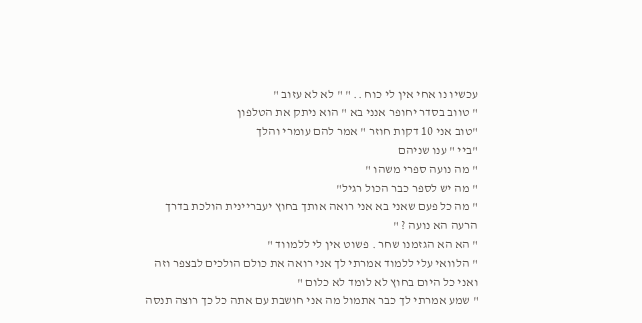עכשיו נו אחי אין לי כוח .. " " לא לא עזוב "
" טווב בסדר יחופר אנני בא " הוא ניתק את הטלפון
"טוב אני 10 דקות חוזר " אמר להם עומרי והלך
"ביי " ענו שניהם
" מה נועה ספרי משהו "
" מה יש לספר כבר הכול רגיל"
" מה כל פעם שאני בא אני רואה אותך בחוץ יעבריינית הולכת בדרך הרעה הא נועה ? "
" הא הא הגזמנו שחר . פשוט אין לי ללמווד "
" הלוואי עלי ללמוד אמרתי לך אני רואה את כולם הולכים לבצפר וזה ואני כל היום בחוץ לא לומד לא כלום "
" שמע אמרתי לך כבר אתמול מה אני חושבת עם אתה כל כך רוצה תנסה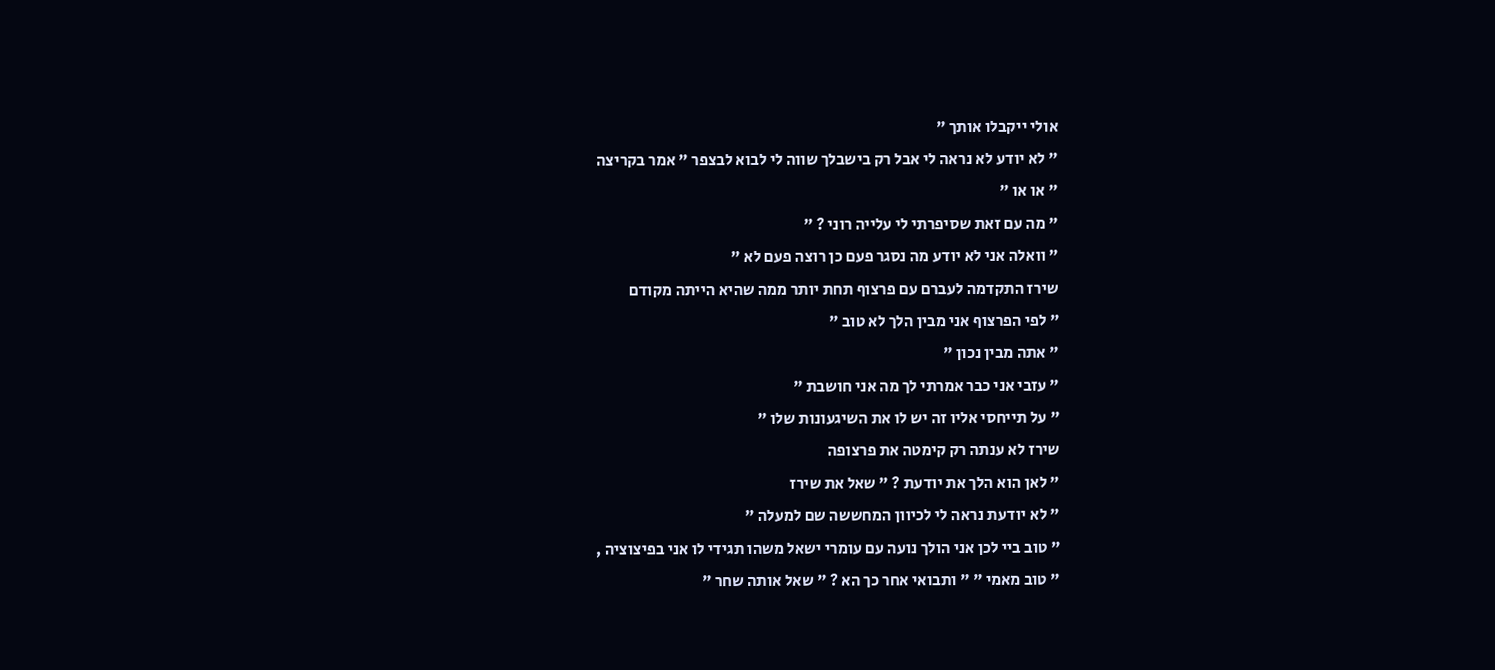אולי ייקבלו אותך "
" לא יודע לא נראה לי אבל רק בישבלך שווה לי לבוא לבצפר " אמר בקריצה
" או או "
" מה עם זאת שסיפרתי לי עלייה רוני ? "
" וואלה אני לא יודע מה נסגר פעם כן רוצה פעם לא "
שירז התקדמה לעברם עם פרצוף תחת יותר ממה שהיא הייתה מקודם
" לפי הפרצוף אני מבין הלך לא טוב "
" אתה מבין נכון "
" עזבי אני כבר אמרתי לך מה אני חושבת "
" על תייחסי אליו זה יש לו את השיגעונות שלו "
שירז לא ענתה רק קימטה את פרצופה
" לאן הוא הלך את יודעת ? " שאל את שירז
" לא יודעת נראה לי לכיוון המחששה שם למעלה "
" טוב ביי לכן אני הולך נועה עם עומרי ישאל משהו תגידי לו אני בפיצוציה ,
" טוב מאמי " " ותבואי אחר כך הא ? " שאל אותה שחר "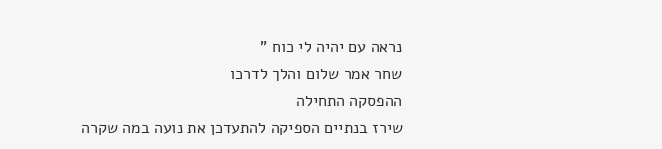נראה עם יהיה לי כוח "
שחר אמר שלום והלך לדרכו
ההפסקה התחילה
שירז בנתיים הספיקה להתעדכן את נועה במה שקרה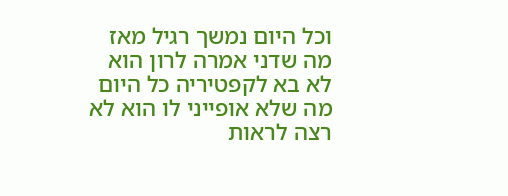וכל היום נמשך רגיל מאז מה שדני אמרה לרון הוא לא בא לקפטיריה כל היום מה שלא אופייני לו הוא לא רצה לראות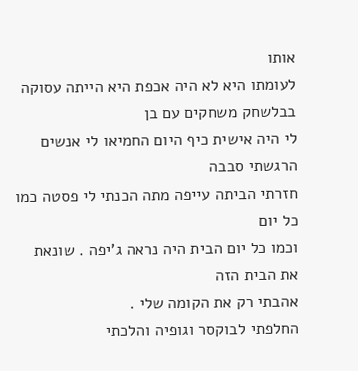אותו
לעומתו היא לא היה אכפת היא הייתה עסוקה בבלשחק משחקים עם בן
לי היה אישית כיף היום החמיאו לי אנשים הרגשתי סבבה
חזרתי הביתה עייפה מתה הכנתי לי פסטה כמו כל יום
וכמו כל יום הבית היה נראה ג'יפה . שונאת את הבית הזה
אהבתי רק את הקומה שלי .
החלפתי לבוקסר וגופיה והלכתי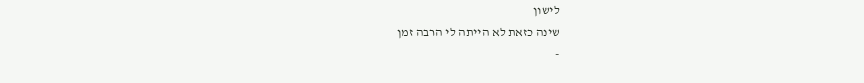לישון
שינה כזאת לא הייתה לי הרבה זמן
-